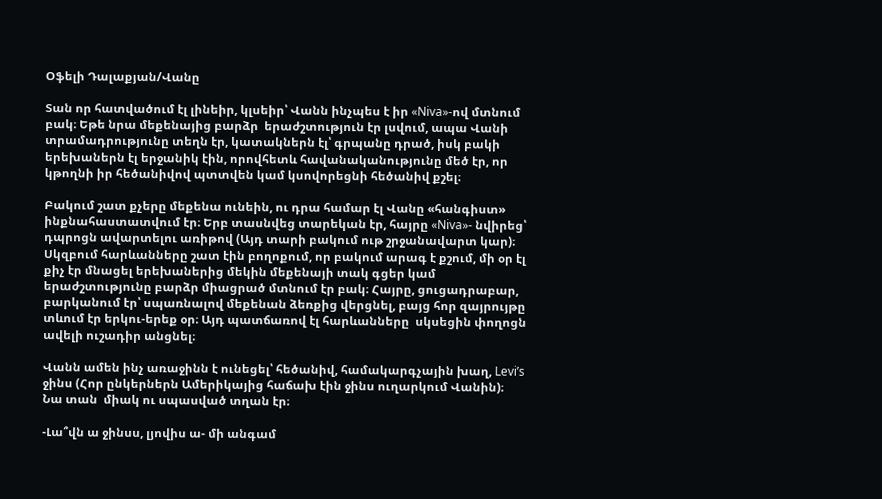Օֆելի Դալաքյան/Վանը

Տան որ հատվածում էլ լինեիր, կլսեիր՝ Վանն ինչպես է իր «Niva»-ով մտնում բակ։ Եթե նրա մեքենայից բարձր  երաժշտություն էր լսվում, ապա Վանի տրամադրությունը տեղն էր, կատակներն էլ՝ գրպանը դրած, իսկ բակի երեխաներն էլ երջանիկ էին, որովհետև հավանականությունը մեծ էր, որ կթողնի իր հեծանիվով պտտվեն կամ կսովորեցնի հեծանիվ քշել։

Բակում շատ քչերը մեքենա ունեին, ու դրա համար էլ Վանը «հանգիստ» ինքնահաստատվում էր։ Երբ տասնվեց տարեկան էր, հայրը «Niva»- նվիրեց՝ դպրոցն ավարտելու առիթով (Այդ տարի բակում ութ շրջանավարտ կար)։ Սկզբում հարևանները շատ էին բողոքում, որ բակում արագ է քշում, մի օր էլ քիչ էր մնացել երեխաներից մեկին մեքենայի տակ գցեր կամ երաժշտությունը բարձր միացրած մտնում էր բակ։ Հայրը, ցուցադրաբար, բարկանում էր՝ սպառնալով մեքենան ձեռքից վերցնել, բայց հոր զայրույթը տևում էր երկու-երեք օր։ Այդ պատճառով էլ հարևանները  սկսեցին փողոցն ավելի ուշադիր անցնել։

Վանն ամեն ինչ առաջինն է ունեցել՝ հեծանիվ, համակարգչային խաղ, Levi’s ջինս (Հոր ընկերներն Ամերիկայից հաճախ էին ջինս ուղարկում Վանին)։ Նա տան  միակ ու սպասված տղան էր։

-Լա՞վն ա ջինսս, լյովիս ա- մի անգամ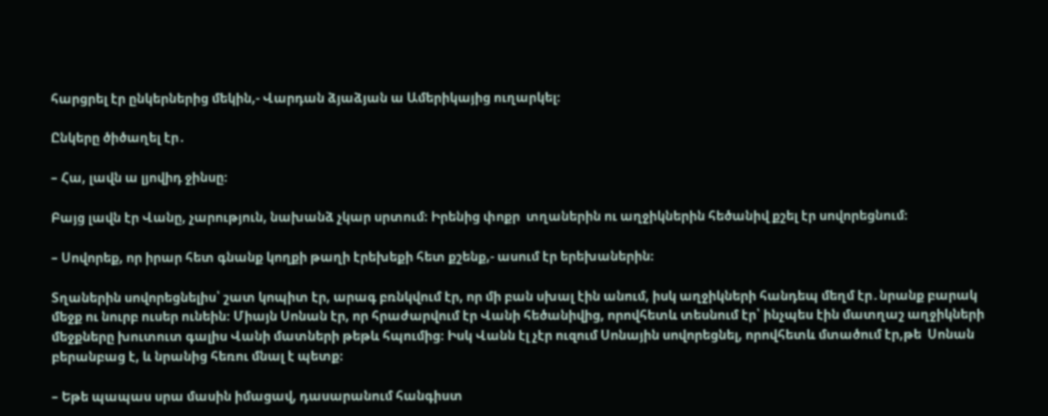հարցրել էր ընկերներից մեկին,- Վարդան ձյաձյան ա Ամերիկայից ուղարկել։

Ընկերը ծիծաղել էր․

– Հա, լավն ա լյովիդ ջինսը։

Բայց լավն էր Վանը, չարություն, նախանձ չկար սրտում։ Իրենից փոքր  տղաներին ու աղջիկներին հեծանիվ քշել էր սովորեցնում։

– Սովորեք, որ իրար հետ գնանք կողքի թաղի էրեխեքի հետ քշենք,- ասում էր երեխաներին։

Տղաներին սովորեցնելիս՝ շատ կոպիտ էր, արագ բռնկվում էր, որ մի բան սխալ էին անում, իսկ աղջիկների հանդեպ մեղմ էր․նրանք բարակ մեջք ու նուրբ ուսեր ունեին։ Միայն Սոնան էր, որ հրաժարվում էր Վանի հեծանիվից, որովհետև տեսնում էր՝ ինչպես էին մատղաշ աղջիկների մեջքները խուտուտ գալիս Վանի մատների թեթև հպումից։ Իսկ Վանն էլ չէր ուզում Սոնային սովորեցնել, որովհետև մտածում էր,թե  Սոնան բերանբաց է, և նրանից հեռու մնալ է պետք։

– Եթե պապաս սրա մասին իմացավ, դասարանում հանգիստ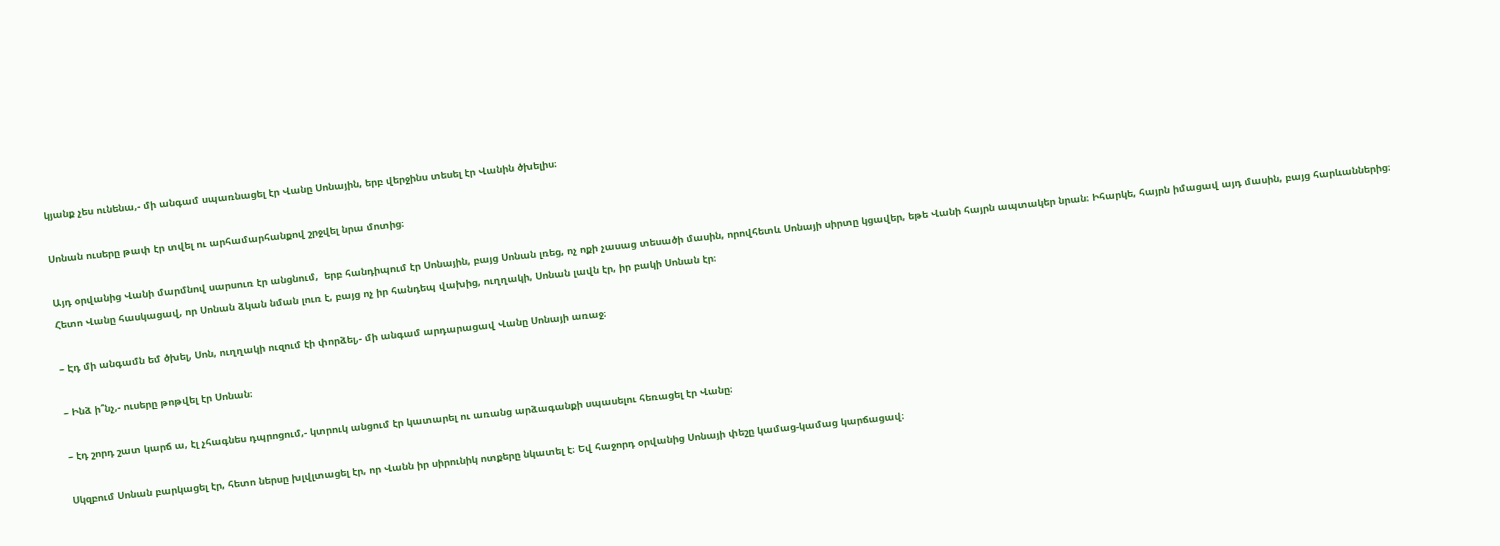կյանք չես ունենա,- մի անգամ սպառնացել էր Վանը Սոնային, երբ վերջինս տեսել էր Վանին ծխելիս։

Սոնան ուսերը թափ էր տվել ու արհամարհանքով շրջվել նրա մոտից։

Այդ օրվանից Վանի մարմնով սարսուռ էր անցնում,  երբ հանդիպում էր Սոնային, բայց Սոնան լռեց, ոչ ոքի չասաց տեսածի մասին, որովհետև Սոնայի սիրտը կցավեր, եթե Վանի հայրն ապտակեր նրան։ Իհարկե, հայրն իմացավ այդ մասին, բայց հարևաններից։ Հետո Վանը հասկացավ, որ Սոնան ձկան նման լուռ է, բայց ոչ իր հանդեպ վախից, ուղղակի, Սոնան լավն էր, իր բակի Սոնան էր։

– Էդ մի անգամն եմ ծխել, Սոն, ուղղակի ուզում էի փորձել,- մի անգամ արդարացավ Վանը Սոնայի առաջ։

– Ինձ ի՞նչ,- ուսերը թոթվել էր Սոնան։

– էդ շորդ շատ կարճ ա, էլ չհագնես դպրոցում,- կտրուկ անցում էր կատարել ու առանց արձագանքի սպասելու հեռացել էր Վանը։

Սկզբում Սոնան բարկացել էր, հետո ներսը խլվլտացել էր, որ Վանն իր սիրունիկ ոտքերը նկատել է։ Եվ հաջորդ օրվանից Սոնայի փեշը կամաց-կամաց կարճացավ։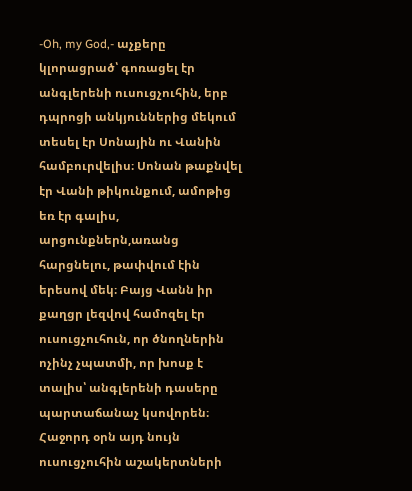-Oh, my God,- աչքերը կլորացրած՝ գոռացել էր անգլերենի ուսուցչուհին, երբ դպրոցի անկյուններից մեկում տեսել էր Սոնային ու Վանին համբուրվելիս։ Սոնան թաքնվել էր Վանի թիկունքում, ամոթից եռ էր գալիս, արցունքներն,առանց հարցնելու, թափվում էին երեսով մեկ։ Բայց Վանն իր քաղցր լեզվով համոզել էր ուսուցչուհուն, որ ծնողներին ոչինչ չպատմի, որ խոսք է տալիս՝ անգլերենի դասերը պարտաճանաչ կսովորեն։ Հաջորդ օրն այդ նույն ուսուցչուհին աշակերտների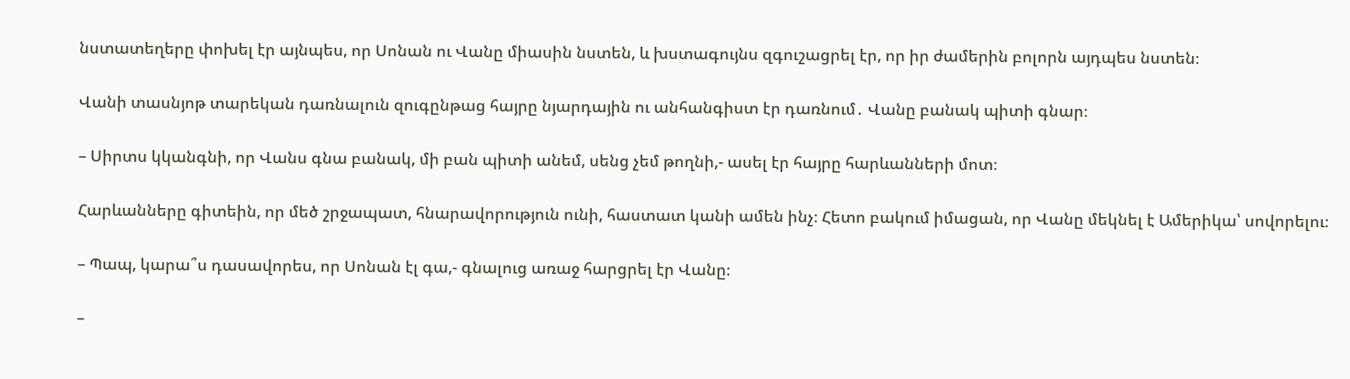նստատեղերը փոխել էր այնպես, որ Սոնան ու Վանը միասին նստեն, և խստագույնս զգուշացրել էր, որ իր ժամերին բոլորն այդպես նստեն։

Վանի տասնյոթ տարեկան դառնալուն զուգընթաց հայրը նյարդային ու անհանգիստ էր դառնում․ Վանը բանակ պիտի գնար։

– Սիրտս կկանգնի, որ Վանս գնա բանակ, մի բան պիտի անեմ, սենց չեմ թողնի,- ասել էր հայրը հարևանների մոտ։

Հարևանները գիտեին, որ մեծ շրջապատ, հնարավորություն ունի, հաստատ կանի ամեն ինչ։ Հետո բակում իմացան, որ Վանը մեկնել է Ամերիկա՝ սովորելու։

– Պապ, կարա՞ս դասավորես, որ Սոնան էլ գա,- գնալուց առաջ հարցրել էր Վանը։

–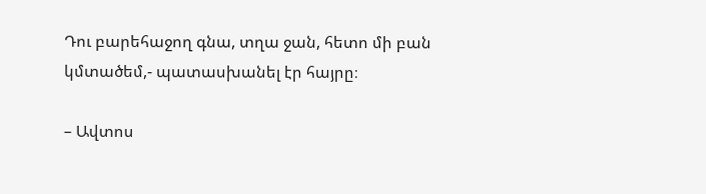Դու բարեհաջող գնա, տղա ջան, հետո մի բան կմտածեմ,- պատասխանել էր հայրը։

– Ավտոս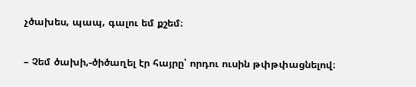չծախես, պապ, գալու եմ քշեմ։

– Չեմ ծախի,-ծիծաղել էր հայրը՝ որդու ուսին թփթփացնելով։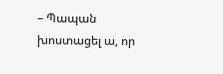– Պապան խոստացել ա, որ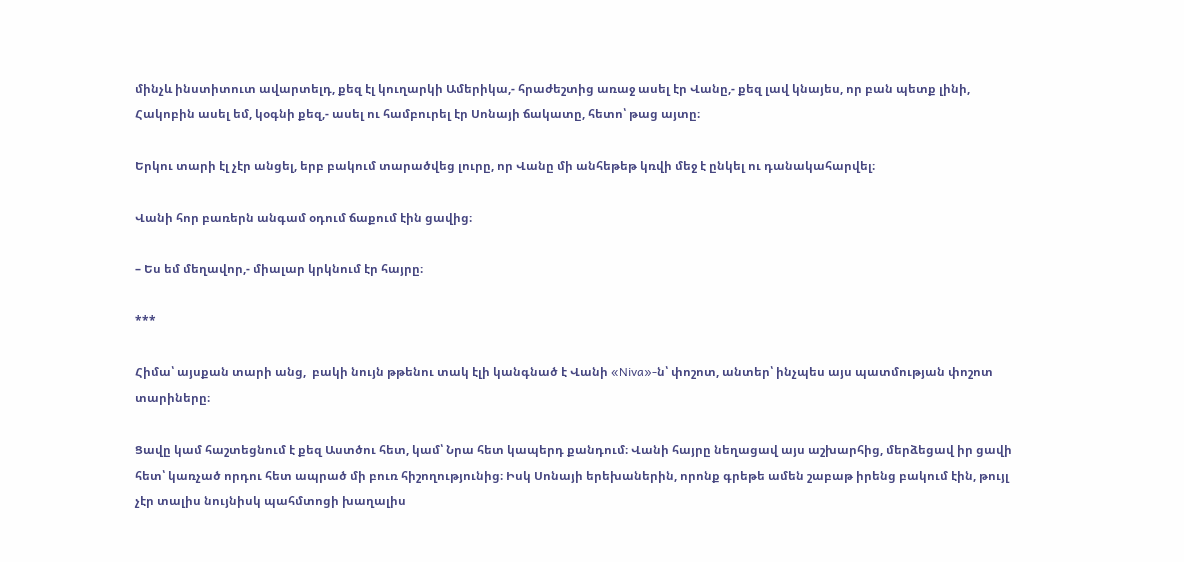մինչև ինստիտուտ ավարտելդ, քեզ էլ կուղարկի Ամերիկա,- հրաժեշտից առաջ ասել էր Վանը,- քեզ լավ կնայես, որ բան պետք լինի, Հակոբին ասել եմ, կօգնի քեզ,- ասել ու համբուրել էր Սոնայի ճակատը, հետո՝ թաց այտը։

Երկու տարի էլ չէր անցել, երբ բակում տարածվեց լուրը, որ Վանը մի անհեթեթ կռվի մեջ է ընկել ու դանակահարվել։

Վանի հոր բառերն անգամ օդում ճաքում էին ցավից։

– Ես եմ մեղավոր,- միալար կրկնում էր հայրը։

***

Հիմա՝ այսքան տարի անց,  բակի նույն թթենու տակ էլի կանգնած է Վանի «Niva»-ն՝ փոշոտ, անտեր՝ ինչպես այս պատմության փոշոտ տարիները։

Ցավը կամ հաշտեցնում է քեզ Աստծու հետ, կամ՝ Նրա հետ կապերդ քանդում։ Վանի հայրը նեղացավ այս աշխարհից, մերձեցավ իր ցավի հետ՝ կառչած որդու հետ ապրած մի բուռ հիշողությունից։ Իսկ Սոնայի երեխաներին, որոնք գրեթե ամեն շաբաթ իրենց բակում էին, թույլ չէր տալիս նույնիսկ պահմտոցի խաղալիս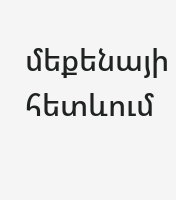մեքենայի հետևում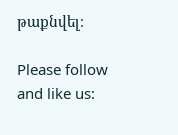թաքնվել։

Please follow and like us: